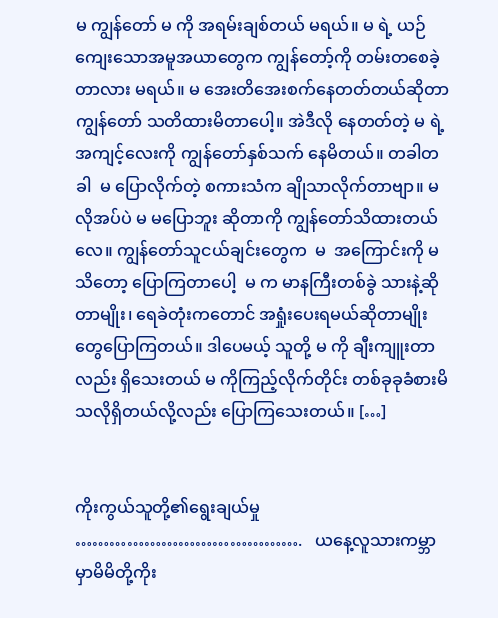မ ကျွန်တော် မ ကို အရမ်းချစ်တယ် မရယ်။ မ ရဲ့ ယဉ်ကျေးသောအမူအယာတွေက ကျွန်တော့်ကို တမ်းတစေခဲ့တာလား မရယ်။ မ အေးတိအေးစက်နေတတ်တယ်ဆိုတာ ကျွန်တော် သတိထားမိတာပေါ့။ အဲဒီလို နေတတ်တဲ့ မ ရဲ့ အကျင့်လေးကို ကျွန်တော်နှစ်သက် နေမိတယ်။ တခါတခါ  မ ပြောလိုက်တဲ့ စကားသံက ချိုသာလိုက်တာဗျာ။ မလိုအပ်ပဲ မ မပြောဘူး ဆိုတာကို ကျွန်တော်သိထားတယ်လေ။ ကျွန်တော်သူငယ်ချင်းတွေက  မ  အကြောင်းကို မသိတော့ ပြောကြတာပေါ့  မ က မာနကြီးတစ်ခွဲ သားနဲ့ဆိုတာမျိုး၊ ရေခဲတုံးကတောင် အရှုံးပေးရမယ်ဆိုတာမျိုးတွေပြောကြတယ်။ ဒါပေမယ့် သူတို့ မ ကို ချီးကျူးတာလည်း ရှိသေးတယ် မ ကိုကြည့်လိုက်တိုင်း တစ်ခုခုခံစားမိသလိုရှိတယ်လို့လည်း ပြောကြသေးတယ်။ […]


ကိုးကွယ်သူတို့၏ရွေးချယ်မှု ………………………………….   ယနေ့လူသားကမ္ဘာမှာမိမိတို့ကိုး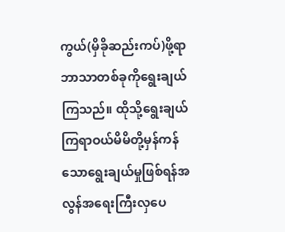ကွယ်(မှိခိုဆည်းကပ်)ဖို့ရာဘာသာတစ်ခုကိုရွေးချယ်ကြသည်။ ထိုသို့ရွေးချယ်ကြရာဝယ်မိမိတို့မှန်ကန်သောရွေးချယ်မှုဖြစ်ရန်အလွန်အရေးကြီးလှပေ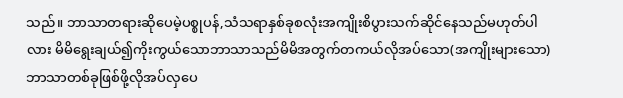သည်။ ဘာသာတရားဆိုပေမဲ့ပစ္စုပန်,သံသရာနှစ်ခုစလုံးအကျိုးစိပွားသက်ဆိုင်နေသည်မဟုတ်ပါလား မိမိရွေးချယ်၍ကိုးကွယ်သောဘာသာသည်မိမိအတွက်တကယ်လိုအပ်သော(အကျိုးများသော) ဘာသာတစ်ခုဖြစ်ဖို့လိုအပ်လှပေ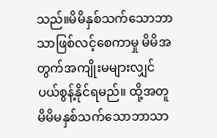သည်။မိမိနှစ်သက်သောဘာသာဖြစ်လင့်စေကာမှု မိမိအတွက်အကျိုးမများလျှင်ပယ်စွန့်နိုင်ရမည်။ ထို့အတူမိမိမနှစ်သက်သောဘာသာ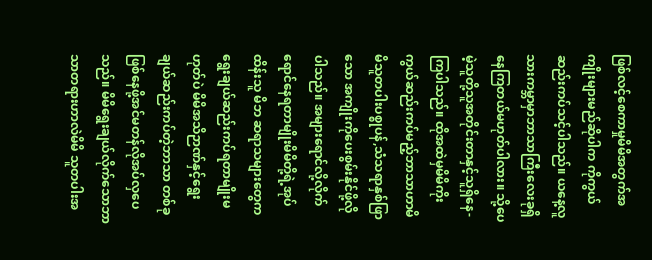ဖြစ်လင့်စေကာမှုမိမိအတွက်အကျိုးများမည်ဆိုပါက ကိုကွယ်ဆည်းကပ်သင့်ပါသည်။ ယနေ့လူသားကမ္ဘာမှာဘာသာကြီးလေးခုရှိနေကြတယ်မဟုတ်ပါလား။ သို့ပေမဲ့သူတို့သူအတိုင်းတာနှင့်သူရှိနေ- ကြပါသည်။ ထိုအထဲမှမိမိကိုးကွယ်ဆည်းကပ်မည့်ဘာသာဟာမိမိသူတပါးပစ္စုပန်,သံသရာနှစ်ဖြာသော အကျိုးကိုပေးစွမ်းနိုင်ဖို့လိုပါသည်။ အများရောင်လို့လိုက်ရောင်နေရတာမျိုးမိမိတို့ရဲ့အုပ်ထိန်းသူ မိဘ ဆရာသများတွေကရွေးချယ်ဆည်းကပ်ရတာမျိုးမဟုတ်ပဲ မိမိအသိဉာဏ်နှင့်ရွေးချယ်ဆည်းကပ်တဲ့ဘာသာ တစ်ခုဖြစ်နေဖို့အင်မတန်လိုအပ်လှပေသည်။ မိမိရွေးချယ်လိုက်သောဘာသာတရားဟာလဲမိမိ သူတပါးအ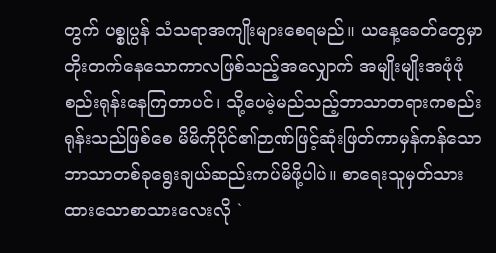တွက် ပစ္စုပ္ပန် သံသရာအကျိုးများစေရမည်။ ယနေ့ခေတ်တွေမှာတိုးတက်နေသောကာလဖြစ်သည့်အလျှောက် အမျိုးမျိုးအဖုံဖုံစည်းရုန်းနေကြတာပင်၊ သို့ပေမဲ့မည်သည့်ဘာသာတရားကစည်းရုန်းသည်ဖြစ်စေ မိမိကိုပိုင်၏ဉာဏ်ဖြင့်ဆုံးဖြတ်ကာမှန်ကန်သောဘာသာတစ်ခုရွေးချယ်ဆည်းကပ်မိဖို့ပါပဲ။ စာရေးသူမှတ်သားထားသောစာသားလေးလို `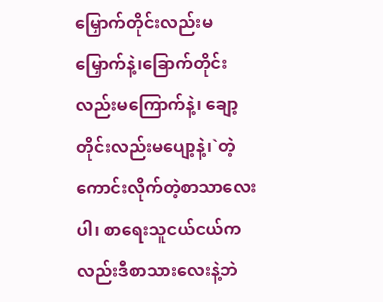မြှောက်တိုင်းလည်းမမြှောက်နဲ့၊ခြောက်တိုင်းလည်းမကြောက်နဲ့၊ ချော့တိုင်းလည်းမပျော့နဲ့၊`တဲ့ကောင်းလိုက်တဲ့စာသာလေးပါ၊ စာရေးသူငယ်ငယ်ကလည်းဒီစာသားလေးနဲ့ဘဲ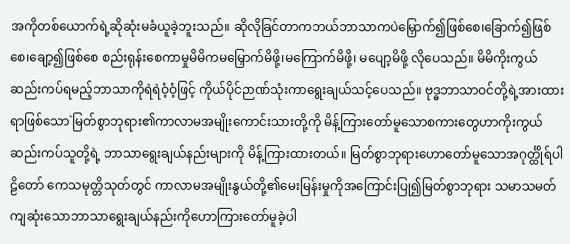အကိုတစ်ယောက်ရဲ့ဆိုဆုံးမခံယူခဲ့ဘူးသည်။ ဆိုလိုခြင်တာကဘယ်ဘာသာကပဲမြှောက်၍ဖြစ်စေ၊ခြောက်၍ဖြစ်စေ၊ချော့၍ဖြစ်စေ စည်းရုန်းစေကာမှုမိမိကမမြှောက်မိဖို့၊မကြောက်မိဖို့၊ မပျော့မိဖို့ လိုပေသည်။ မိမိကိုးကွယ်ဆည်းကပ်ရမည့်ဘာသာကိုရဲရဲဝံ့ဝံ့ဖြင့် ကိုယ်ပိုင်ဉာဏ်သုံးကာရွေးချယ်သင့်ပေသည်။ ဗုဒ္ဓဘာသာဝင်တို့ရဲ့အားထားရာဖြစ်သော`မြတ်စွာဘုရား၏ကာလာမအမျိုးကောင်းသားတို့ကို မိန့်ကြားတော်မူသောစကားတွေဟာကိုးကွယ်ဆည်းကပ်သူတို့ရဲ့ ဘာသာရွေးချယ်နည်းများကို မိန့်ကြားထားတယ်။ မြတ်စွာဘုရားဟောတော်မူသောအဂုင်္တ္ထိုရ်ပါဠိတော် ကေသမုတ္တိသုတ်တွင် ကာလာမအမျိုးနွယ်တို့၏မေးမြန်းမှုကိုအကြောင်းပြု၍မြတ်စွာဘုရား သမာသမတ်ကျဆုံးသောဘာသာရွေးချယ်နည်းကိုဟောကြားတော်မူခဲ့ပါ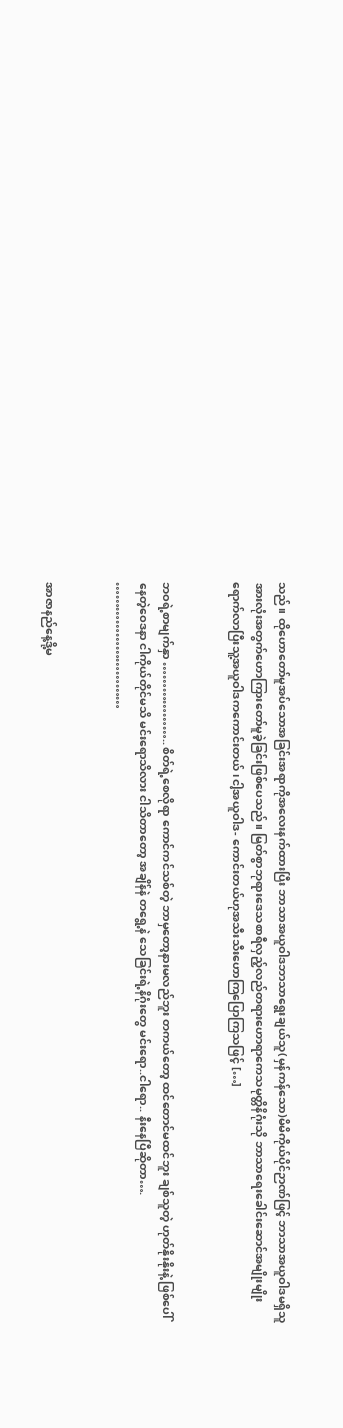သည်။ ထိုဟောတော်မူအပ်သောအခြင်းအရာကိုအလေးနက်ထားပြီး ဘာသာအယူဝါဒဘာသာရွေးချယ်သူ(မှန်ကန်သော)မိမိကိုယ်ပိုင်ဉာဏ်ဖြင့် ဘာသာအယူဝါဒမရှိသူအားလုံးအတွက်ဟောကြားတော်မူခဲ့ခြင်းဖြစ်ပေသည်။ မြတ်စွာဘုရားဒေသစာရီလှည့်လည်တရားဟောရာကေသမုတ္တိနိဂုံးသို ဘာသာရေးခေါင်းဆောင်အမျိုးမျိုးရောက်လာပြီးသူ့အယူဝါဒကကောင်းတယ်၊ငါ့အယူဝါဒ- ကောင်းတယ်ဟုအသီးသီးဟောကြပြောကြသဖြင့် […]


ဘဝရဲ့စာမျက်နှာ ……………….. စိတ်ရဲ့စေလိုရာ ကောင်ကင်သစ်တဲ့ ဘာမှတော့နားမလည်ဘူး တကယ်တော့ ထင်တောင်မထင်ဘူး ချစ်သူတဲ့ ဟုတ်နိုးနိုးနဲ့ ဖြစ်ပေါ်နေတဲ့ဝေဒနာ ငါကိုယ်တိုင်မသိ မင်းရောသိလား ငါသိတာတော့ အချိန်နဲ တရွေ့နဲ သေခြင်းရဲ့နိဂုံးတွေ မင်းရော..ငါရော.. နီးနေပြီဆိုတာ…. …………………………


အာဇာနည်နေ့ဒို့မ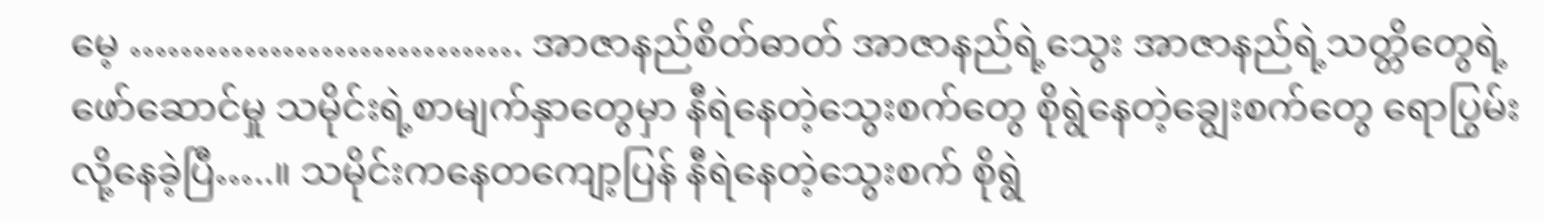မေ့ …………………………. အာဇာနည်စိတ်ဓာတ် အာဇာနည်ရဲ့သွေး အာဇာနည်ရဲ့သတ္တိတွေရဲ့ဖော်ဆောင်မှု သမိုင်းရဲ့စာမျက်နှာတွေမှာ နီရဲနေတဲ့သွေးစက်တွေ စိုရွဲနေတဲ့ချွေးစက်တွေ ရောပြွမ်းလို့နေခဲ့ပြီ…..။ သမိုင်းကနေတကျော့ပြန် နီရဲနေတဲ့သွေးစက် စိုရွဲ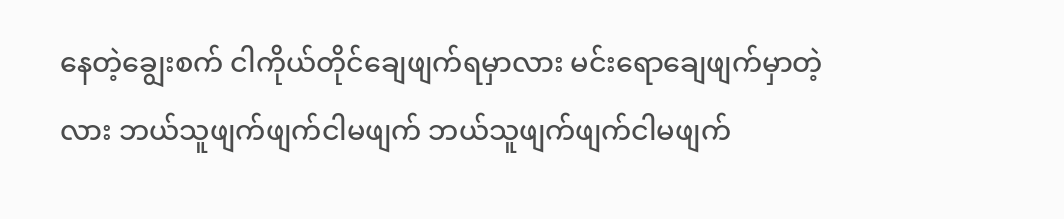နေတဲ့ချွေးစက် ငါကိုယ်တိုင်ချေဖျက်ရမှာလား မင်းရောချေဖျက်မှာတဲ့လား ဘယ်သူဖျက်ဖျက်ငါမဖျက် ဘယ်သူဖျက်ဖျက်ငါမဖျက်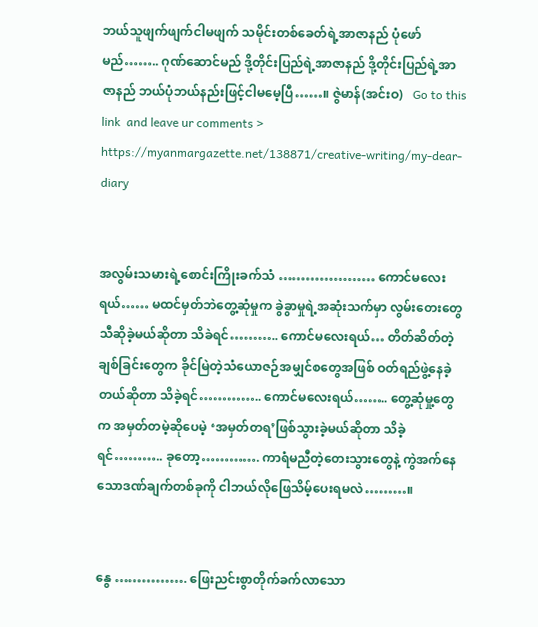ဘယ်သူဖျက်ဖျက်ငါမဖျက် သမိုင်းတစ်ခေတ်ရဲ့အာဇာနည် ပုံဖော်မည်…….. ဂုဏ်ဆောင်မည် ဒို့တိုင်းပြည်ရဲ့အာဇာနည် ဒို့တိုင်းပြည်ရဲ့အာဇာနည် ဘယ်ပုံဘယ်နည်းဖြင့်ငါမမေ့ပြီ……။ ဇွဲမာန်(အင်းဝ)   Go to this link  and leave ur comments > https://myanmargazette.net/138871/creative-writing/my-dear-diary


အလွမ်းသမားရဲ့စောင်းကြိုးခက်သံ ………………… ကောင်မလေးရယ်…… မထင်မှတ်ဘဲတွေ့ဆုံမှုက ခွဲခွာမှုရဲ့အဆုံးသက်မှာ လွမ်းတေးတွေသီဆိုခဲ့မယ်ဆိုတာ သိခဲရင်……….. ကောင်မလေးရယ်… တိတ်ဆိတ်တဲ့ချစ်ခြင်းတွေက ခိုင်မြဲတဲ့သံယောဇဉ်အမျှင်စတွေအဖြစ် ဝတ်ရည်ဖွဲ့နေခဲ့တယ်ဆိုတာ သိခဲ့ရင်………….. ကောင်မလေးရယ်…….. တွေ့ဆုံမှု့တွေက အမှတ်တမဲ့ဆိုပေမဲ့ ‘အမှတ်တရ’ဖြစ်သွားခဲ့မယ်ဆိုတာ သိခဲ့ရင်……….. ခုတော့…………. ကာရံမညီတဲ့တေးသွားတွေနဲ့ ကွဲအက်နေသောဒဏ်ချက်တစ်ခုကို ငါဘယ်လိုဖြေသိမ့်ပေးရမလဲ………။


နွေ ……………. ဖြေးညင်းစွာတိုက်ခက်လာသော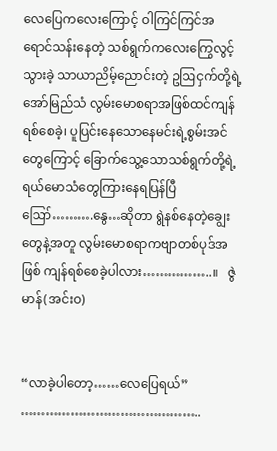လေပြေကလေးကြောင့် ဝါကြင်ကြင်အရောင်သန်းနေတဲ့ သစ်ရွက်ကလေးကြွေလွင့်သွားခဲ့ သာယာညိမ့်ညောင်းတဲ့ ဥဩငှက်တို့ရဲ့အော်မြည်သံ လွမ်းမောစရာအဖြစ်ထင်ကျန်ရစ်စေခဲ့၊ ပူပြင်းနေသောနေမင်းရဲ့စွမ်းအင်တွေကြောင့် ခြောက်သွေ့သောသစ်ရွက်တို့ရဲ့ ရယ်မောသံတွေကြားနေရပြန်ပြီ ဪ……….နွေ…ဆိုတာ ရွဲနစ်နေတဲ့ချွေးတွေနဲ့အတူ လွမ်းမောစရာကဗျာတစ်ပုဒ်အဖြစ် ကျန်ရစ်စေခဲ့ပါလား……………..။   ဇွဲမာန်(အင်းဝ)


“လာခဲ့ပါတော့……လေပြေရယ်”   ……………………………………..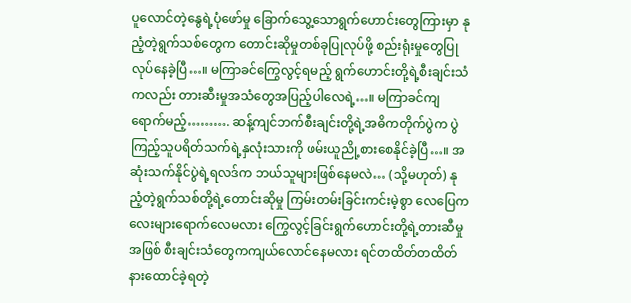ပူလောင်တဲ့နွေရဲ့ပုံဖော်မှု ခြောက်သွေ့သောရွက်ဟောင်းတွေကြားမှာ နုညံ့တဲ့ရွက်သစ်တွေက တောင်းဆိုမှုတစ်ခုပြုလုပ်ဖို့ စည်းရုံးမှုတွေပြုလုပ်နေခဲ့ပြီ…။ မကြာခင်ကြွေလွင့်ရမည့် ရွက်ဟောင်းတို့ရဲ့စီးချင်းသံကလည်း တားဆီးမှုအသံတွေအပြည့်ပါလေရဲ့…။ မကြာခင်ကျရောက်မည့်………. ဆန့်ကျင်ဘက်စီးချင်းတို့ရဲ့အဓိကတိုက်ပွဲက ပွဲကြည့်သူပရိတ်သက်ရဲ့နှလုံးသားကို ဖမ်းယူညို့စားစေနိုင်ခဲ့ပြီ…။ အဆုံးသက်နိုင်ပွဲရဲ့ရလဒ်က ဘယ်သူများဖြစ်နေမလဲ… (သို့မဟုတ်) နုညံ့တဲ့ရွက်သစ်တို့ရဲ့တောင်းဆိုမှု ကြမ်းတမ်းခြင်းကင်းမဲ့စွာ လေပြေကလေးများရောက်လေမလား ကြွေလွင့်ခြင်းရွက်ဟောင်းတို့ရဲ့တားဆီမှုအဖြစ် စီးချင်းသံတွေကကျယ်လောင်နေမလား ရင်တထိတ်တထိတ်နားထောင်ခဲ့ရတဲ့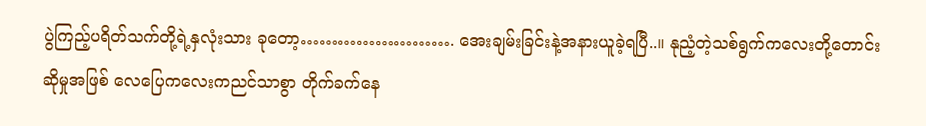ပွဲကြည့်ပရိတ်သက်တို့ရဲ့နှလုံးသား ခုတော့……………………. အေးချမ်းခြင်းနဲ့အနားယူခဲ့ရပြီ..။ နုညံ့တဲ့သစ်ရွက်ကလေးတို့တောင်းဆိုမှုအဖြစ် လေပြေကလေးကညင်သာစွာ တိုက်ခက်နေ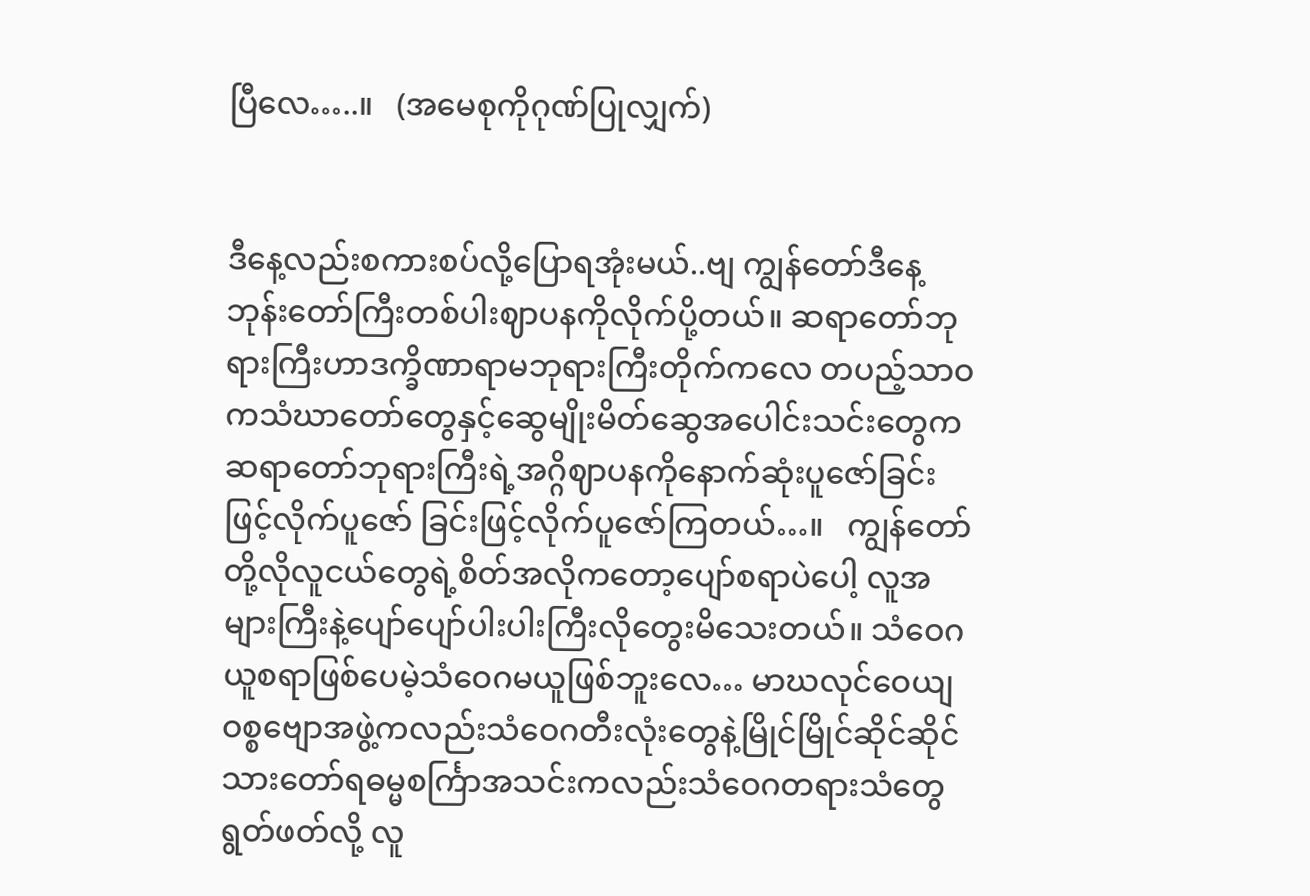ပြီလေ…..။   (အမေစုကိုဂုဏ်ပြုလျှက်)


ဒီနေ့လည်းစကားစပ်လို့ပြောရအုံးမယ်..ဗျ ကျွန်တော်ဒီနေ့ဘုန်းတော်ကြီးတစ်ပါးဈာပနကိုလိုက်ပို့တယ်။ ဆရာတော်ဘုရားကြီးဟာဒက္ခိဏာရာမဘုရားကြီးတိုက်ကလေ တပည့်သာဝကသံဃာတော်တွေနှင့်ဆွေမျိုးမိတ်ဆွေအပေါင်းသင်းတွေက ဆရာတော်ဘုရားကြီးရဲ့အဂ္ဂိဈာပနကိုနောက်ဆုံးပူဇော်ခြင်းဖြင့်လိုက်ပူဇော် ခြင်းဖြင့်လိုက်ပူဇော်ကြတယ်…။   ကျွန်တော်တို့လိုလူငယ်တွေရဲ့စိတ်အလိုကတော့ပျော်စရာပဲပေါ့ လူအများကြီးနဲ့ပျော်ပျော်ပါးပါးကြီးလိုတွေးမိသေးတယ်။ သံဝေဂယူစရာဖြစ်ပေမဲ့သံဝေဂမယူဖြစ်ဘူးလေ… မာဃလုင်ဝေယျဝစ္စဗျောအဖွဲ့ကလည်းသံဝေဂတီးလုံးတွေနဲ့မြိုင်မြိုင်ဆိုင်ဆိုင် သားတော်ရဓမ္မစင်္ကြာအသင်းကလည်းသံဝေဂတရားသံတွေရွတ်ဖတ်လို့ လူ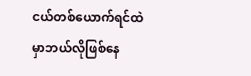ငယ်တစ်ယောက်ရင်ထဲမှာဘယ်လိုဖြစ်နေ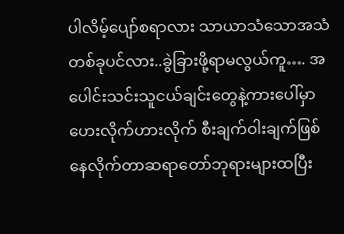ပါလိမ့်ပျော်စရာလား သာယာသံသောအသံတစ်ခုပင်လား..ခွဲခြားဖို့ရာမလွယ်ကူ…. အပေါင်းသင်းသူငယ်ချင်းတွေနဲ့ကားပေါ်မှာဟေးလိုက်ဟားလိုက် စီးချက်ဝါးချက်ဖြစ်နေလိုက်တာဆရာတော်ဘုရားများထပြီး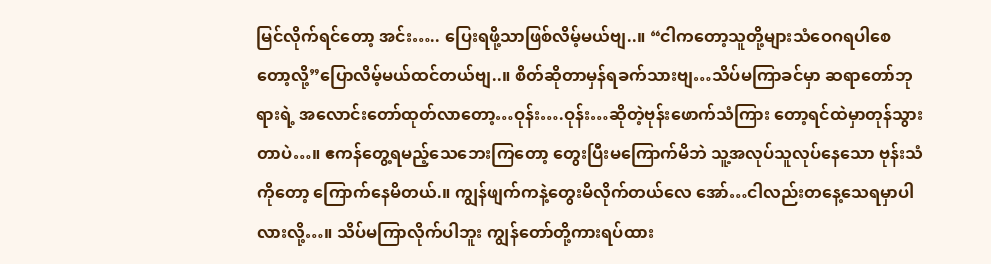မြင်လိုက်ရင်တော့ အင်း….. ပြေးရဖို့သာဖြစ်လိမ့်မယ်ဗျ..။ “ငါကတော့သူတို့များသံဝေဂရပါစေတော့လို့”ပြောလိမ့်မယ်ထင်တယ်ဗျ..။ စိတ်ဆိုတာမှန်ရခက်သားဗျ…သိပ်မကြာခင်မှာ ဆရာတော်ဘုရားရဲ့ အလောင်းတော်ထုတ်လာတော့…ဝုန်း….ဝုန်း…ဆိုတဲ့ဗုန်းဖောက်သံကြား တော့ရင်ထဲမှာတုန်သွားတာပဲ…။ ဧကန်တွေ့ရမည့်သေဘေးကြတော့ တွေးပြီးမကြောက်မိဘဲ သူ့အလုပ်သူလုပ်နေသော ဗုန်းသံကိုတော့ ကြောက်နေမိတယ်.။ ကျွန်ဖျက်ကနဲ့တွေးမိလိုက်တယ်လေ အော်…ငါလည်းတနေ့သေရမှာပါလားလို့…။ သိပ်မကြာလိုက်ပါဘူး ကျွန်တော်တို့ကားရပ်ထား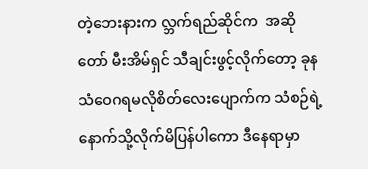တဲ့ဘေးနားက လ္ဘက်ရည်ဆိုင်က  အဆိုတော် မီးအိမ်ရှင် သီချင်းဖွင့်လိုက်တော့ ခုနသံဝေဂရမလိုစိတ်လေးပျောက်က သံစဉ်ရဲ့နောက်သို့လိုက်မိပြန်ပါကော ဒီနေရာမှာ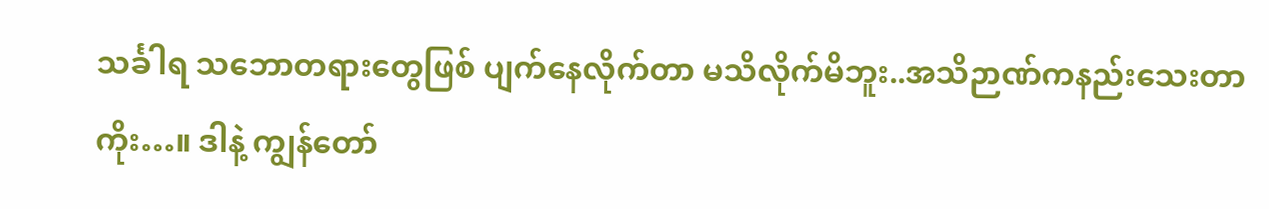သင်္ခါရ သဘောတရားတွေဖြစ် ပျက်နေလိုက်တာ မသိလိုက်မိဘူး..အသိဉာဏ်ကနည်းသေးတာကိုး…။ ဒါနဲ့ ကျွန်တော်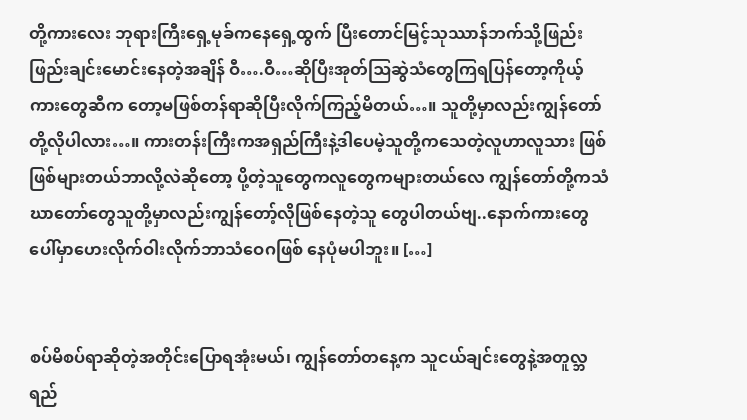တို့ကားလေး ဘုရားကြီးရှေ့မုခ်ကနေရှေ့ထွက် ပြီးတောင်မြင့်သုဿာန်ဘက်သို့ဖြည်းဖြည်းချင်းမောင်းနေတဲ့အချိန် ဝီ….ဝီ…ဆိုပြီးအုတ်ဩဆွဲသံတွေကြရပြန်တော့ကိုယ့်ကားတွေဆီက တော့မဖြစ်တန်ရာဆိုပြီးလိုက်ကြည့်မိတယ်…။ သူတို့မှာလည်းကျွန်တော်တို့လိုပါလား…။ ကားတန်းကြီးကအရှည်ကြီးနဲ့ဒါပေမဲ့သူတို့ကသေတဲ့လူဟာလူသား ဖြစ်ဖြစ်များတယ်ဘာလို့လဲဆိုတော့ ပို့တဲ့သူတွေကလူတွေကများတယ်လေ ကျွန်တော်တို့ကသံဃာတော်တွေသူတို့မှာလည်းကျွန်တော့်လိုဖြစ်နေတဲ့သူ တွေပါတယ်ဗျ..နောက်ကားတွေပေါ်မှာဟေးလိုက်ဝါးလိုက်ဘာသံဝေဂဖြစ် နေပုံမပါဘူး။ […]


စပ်မိစပ်ရာဆိုတဲ့အတိုင်းပြောရအုံးမယ်၊ ကျွန်တော်တနေ့က သူငယ်ချင်းတွေနဲ့အတူလ္ဘရည်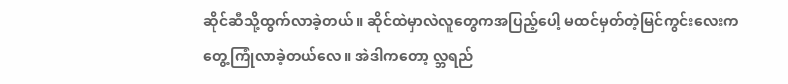ဆိုင်ဆီသို့ထွက်လာခဲ့တယ်။ ဆိုင်ထဲမှာလဲလူတွေကအပြည့်ပေါ့ မထင်မှတ်တဲ့မြင်ကွင်းလေးကတွေ့ကြုံလာခဲ့တယ်လေ။ အဲဒါကတော့ လ္ဘရည်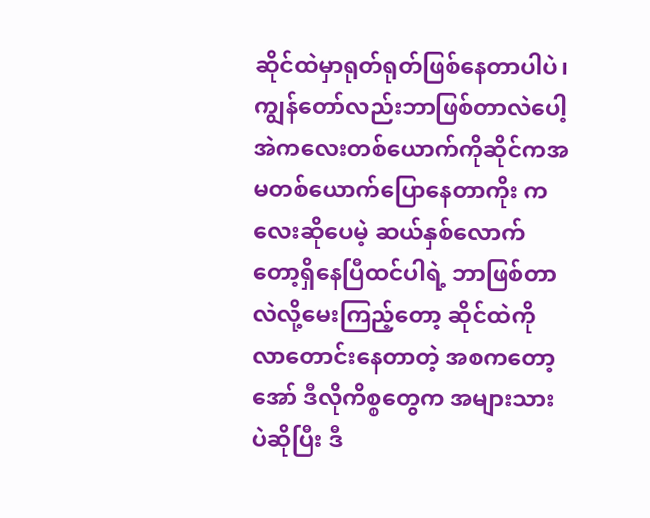ဆိုင်ထဲမှာရုတ်ရုတ်ဖြစ်နေတာပါပဲ၊ကျွန်တော်လည်းဘာဖြစ်တာလဲပေါ့ အဲကလေးတစ်ယောက်ကိုဆိုင်ကအမတစ်ယောက်ပြောနေတာကိုး ကလေးဆိုပေမဲ့ ဆယ်နှစ်လောက်တော့ရှိနေပြီထင်ပါရဲ့ ဘာဖြစ်တာလဲလို့မေးကြည့်တော့ ဆိုင်ထဲကိုလာတောင်းနေတာတဲ့ အစကတော့ အော် ဒီလိုကိစ္စတွေက အများသားပဲဆိုပြီး ဒီ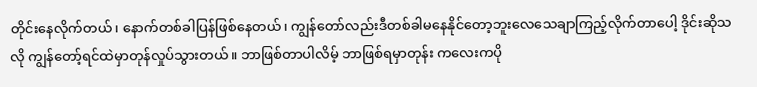တိုင်းနေလိုက်တယ်၊ နောက်တစ်ခါပြန်ဖြစ်နေတယ်၊ ကျွန်တော်လည်းဒီတစ်ခါမနေနိုင်တော့ဘူးလေသေချာကြည့်လိုက်တာပေါ့ ဒိုင်းဆိုသလို ကျွန်တော့်ရင်ထဲမှာတုန်လှုပ်သွားတယ်။ ဘာဖြစ်တာပါလိမ့် ဘာဖြစ်ရမှာတုန်း ကလေးကပို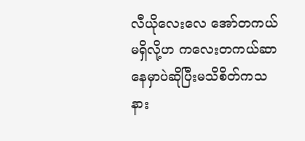လီယိုလေးလေ အော်တကယ်မရှိလို့ဟ ကလေးတကယ်ဆာနေမှာပဲဆိုပြီးမသိစိတ်ကသနား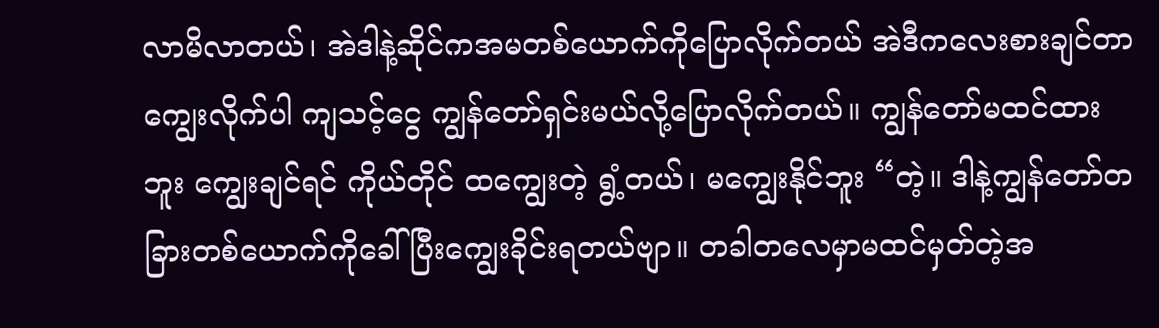လာမိလာတယ်၊ အဲဒါနဲ့ဆိုင်ကအမတစ်ယောက်ကိုပြောလိုက်တယ် အဲဒီကလေးစားချင်တာကျွေးလိုက်ပါ ကျသင့်ငွေ ကျွန်တော်ရှင်းမယ်လို့ပြောလိုက်တယ်။ ကျွန်တော်မထင်ထားဘူး ကျွေးချင်ရင် ကိုယ်တိုင် ထကျွေးတဲ့ ရွံ့တယ်၊ မကျွေးနိုင်ဘူး “တဲ့။ ဒါနဲ့ကျွန်တော်တခြားတစ်ယောက်ကိုခေါ်ပြီးကျွေးခိုင်းရတယ်ဗျာ။ တခါတလေမှာမထင်မှတ်တဲ့အ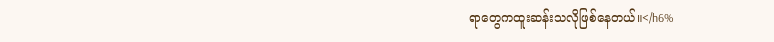ရာတွေကထူးဆန်းသလိုဖြစ်နေတယ်။</h6%